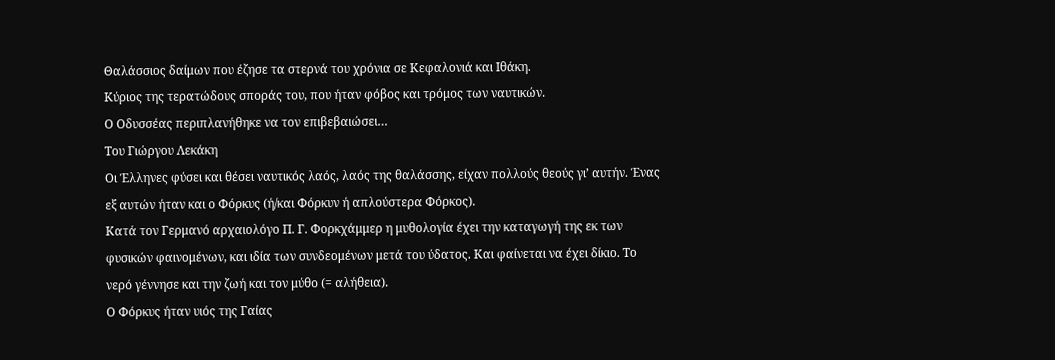Θαλάσσιος δαίμων που έζησε τα στερνά του χρόνια σε Κεφαλονιά και Ιθάκη.
Κύριος της τερατώδους σποράς του, που ήταν φόβος και τρόμος των ναυτικών.
Ο Οδυσσέας περιπλανήθηκε να τον επιβεβαιώσει…
Του Γιώργου Λεκάκη
Οι Έλληνες φύσει και θέσει ναυτικός λαός, λαός της θαλάσσης, είχαν πολλούς θεούς γι’ αυτήν. Ένας εξ αυτών ήταν και ο Φόρκυς (ή/και Φόρκυν ή απλούστερα Φόρκος).
Κατά τον Γερμανό αρχαιολόγο Π. Γ. Φορκχάμμερ η μυθολογία έχει την καταγωγή της εκ των φυσικών φαινομένων, και ιδία των συνδεομένων μετά του ύδατος. Και φαίνεται να έχει δίκιο. Το νερό γέννησε και την ζωή και τον μύθο (= αλήθεια).
Ο Φόρκυς ήταν υιός της Γαίας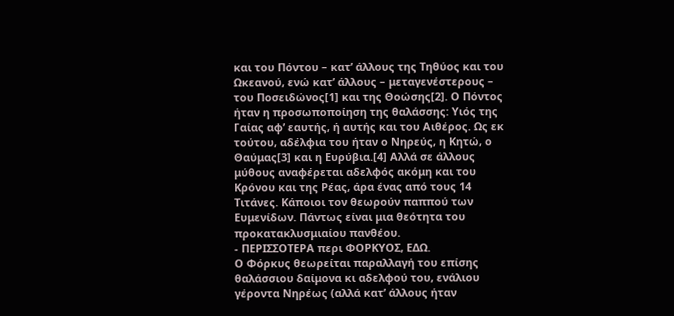και του Πόντου – κατ’ άλλους της Τηθύος και του Ωκεανού, ενώ κατ’ άλλους – μεταγενέστερους – του Ποσειδώνος[1] και της Θοώσης[2]. Ο Πόντος ήταν η προσωποποίηση της θαλάσσης: Υιός της Γαίας αφ’ εαυτής, ή αυτής και του Αιθέρος. Ως εκ τούτου, αδέλφια του ήταν ο Νηρεύς, η Κητώ, ο Θαύμας[3] και η Ευρύβια.[4] Αλλά σε άλλους μύθους αναφέρεται αδελφός ακόμη και του Κρόνου και της Ρέας, άρα ένας από τους 14 Τιτάνες. Κάποιοι τον θεωρούν παππού των Ευμενίδων. Πάντως είναι μια θεότητα του προκατακλυσμιαίου πανθέου.
- ΠΕΡΙΣΣΟΤΕΡΑ περι ΦΟΡΚΥΟΣ, ΕΔΩ.
Ο Φόρκυς θεωρείται παραλλαγή του επίσης θαλάσσιου δαίμονα κι αδελφού του, ενάλιου γέροντα Νηρέως (αλλά κατ’ άλλους ήταν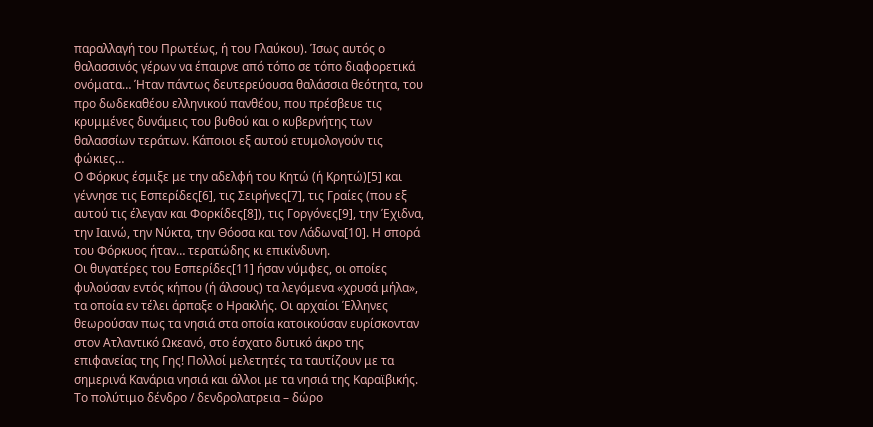παραλλαγή του Πρωτέως, ή του Γλαύκου). Ίσως αυτός ο θαλασσινός γέρων να έπαιρνε από τόπο σε τόπο διαφορετικά ονόματα… Ήταν πάντως δευτερεύουσα θαλάσσια θεότητα, του προ δωδεκαθέου ελληνικού πανθέου, που πρέσβευε τις κρυμμένες δυνάμεις του βυθού και ο κυβερνήτης των θαλασσίων τεράτων. Κάποιοι εξ αυτού ετυμολογούν τις φώκιες…
Ο Φόρκυς έσμιξε με την αδελφή του Κητώ (ή Κρητώ)[5] και γέννησε τις Εσπερίδες[6], τις Σειρήνες[7], τις Γραίες (που εξ αυτού τις έλεγαν και Φορκίδες[8]), τις Γοργόνες[9], την Έχιδνα, την Ιαινώ, την Νύκτα, την Θόοσα και τον Λάδωνα[10]. Η σπορά του Φόρκυος ήταν… τερατώδης κι επικίνδυνη.
Οι θυγατέρες του Εσπερίδες[11] ήσαν νύμφες, οι οποίες φυλούσαν εντός κήπου (ή άλσους) τα λεγόμενα «χρυσά μήλα», τα οποία εν τέλει άρπαξε ο Ηρακλής. Οι αρχαίοι Έλληνες θεωρούσαν πως τα νησιά στα οποία κατοικούσαν ευρίσκονταν στον Ατλαντικό Ωκεανό, στο έσχατο δυτικό άκρο της επιφανείας της Γης! Πολλοί μελετητές τα ταυτίζουν με τα σημερινά Κανάρια νησιά και άλλοι με τα νησιά της Καραϊβικής.
Το πολύτιμο δένδρο / δενδρολατρεια – δώρο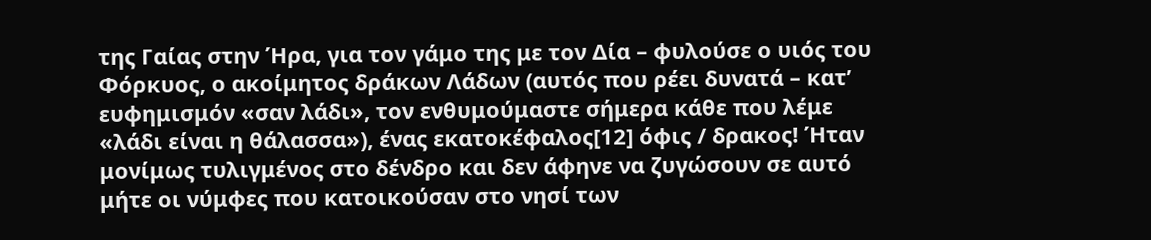της Γαίας στην Ήρα, για τον γάμο της με τον Δία – φυλούσε ο υιός του Φόρκυος, ο ακοίμητος δράκων Λάδων (αυτός που ρέει δυνατά – κατ’ ευφημισμόν «σαν λάδι», τον ενθυμούμαστε σήμερα κάθε που λέμε «λάδι είναι η θάλασσα»), ένας εκατοκέφαλος[12] όφις / δρακος! Ήταν μονίμως τυλιγμένος στο δένδρο και δεν άφηνε να ζυγώσουν σε αυτό μήτε οι νύμφες που κατοικούσαν στο νησί των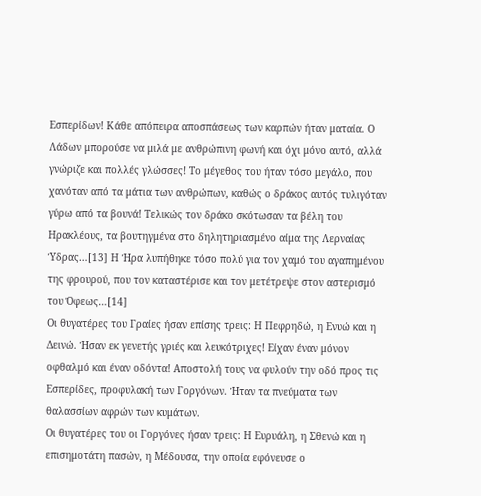Εσπερίδων! Κάθε απόπειρα αποσπάσεως των καρπών ήταν ματαία. Ο Λάδων μπορούσε να μιλά με ανθρώπινη φωνή και όχι μόνο αυτό, αλλά γνώριζε και πολλές γλώσσες! Το μέγεθος του ήταν τόσο μεγάλο, που χανόταν από τα μάτια των ανθρώπων, καθώς ο δράκος αυτός τυλιγόταν γύρω από τα βουνά! Τελικώς τον δράκο σκότωσαν τα βέλη του Ηρακλέους, τα βουτηγμένα στο δηλητηριασμένο αίμα της Λερναίας Ύδρας…[13] Η Ήρα λυπήθηκε τόσο πολύ για τον χαμό του αγαπημένου της φρουρού, που τον καταστέρισε και τον μετέτρεψε στον αστερισμό του Όφεως…[14]
Οι θυγατέρες του Γραίες ήσαν επίσης τρεις: Η Πεφρηδώ, η Ενυώ και η Δεινώ. Ήσαν εκ γενετής γριές και λευκότριχες! Είχαν έναν μόνον οφθαλμό και έναν οδόντα! Αποστολή τους να φυλούν την οδό προς τις Εσπερίδες, προφυλακή των Γοργόνων. Ήταν τα πνεύματα των θαλασσίων αφρών των κυμάτων.
Οι θυγατέρες του οι Γοργόνες ήσαν τρεις: Η Ευρυάλη, η Σθενώ και η επισημοτάτη πασών, η Μέδουσα, την οποία εφόνευσε ο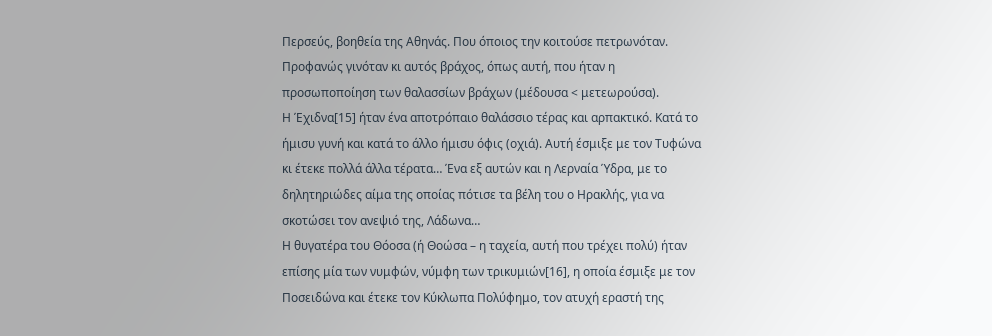Περσεύς, βοηθεία της Αθηνάς. Που όποιος την κοιτούσε πετρωνόταν. Προφανώς γινόταν κι αυτός βράχος, όπως αυτή, που ήταν η προσωποποίηση των θαλασσίων βράχων (μέδουσα < μετεωρούσα).
Η Έχιδνα[15] ήταν ένα αποτρόπαιο θαλάσσιο τέρας και αρπακτικό. Κατά το ήμισυ γυνή και κατά το άλλο ήμισυ όφις (οχιά). Αυτή έσμιξε με τον Τυφώνα κι έτεκε πολλά άλλα τέρατα… Ένα εξ αυτών και η Λερναία Ύδρα, με το δηλητηριώδες αίμα της οποίας πότισε τα βέλη του ο Ηρακλής, για να σκοτώσει τον ανεψιό της, Λάδωνα…
Η θυγατέρα του Θόοσα (ή Θοώσα – η ταχεία, αυτή που τρέχει πολύ) ήταν επίσης μία των νυμφών, νύμφη των τρικυμιών[16], η οποία έσμιξε με τον Ποσειδώνα και έτεκε τον Κύκλωπα Πολύφημο, τον ατυχή εραστή της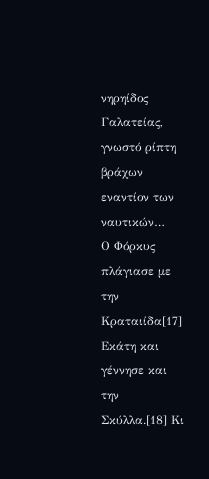νηρηίδος Γαλατείας, γνωστό ρίπτη βράχων εναντίον των ναυτικών…
Ο Φόρκυς πλάγιασε με την Κραταιίδα[17] Εκάτη και γέννησε και την Σκύλλα.[18] Κι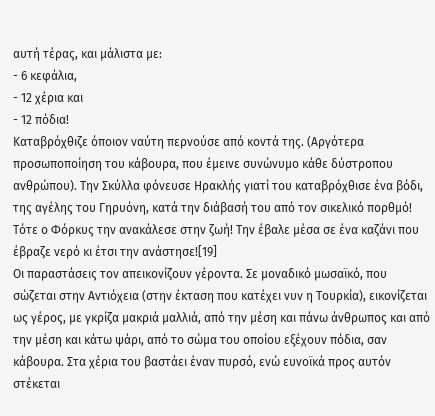αυτή τέρας, και μάλιστα με:
- 6 κεφάλια,
- 12 χέρια και
- 12 πόδια!
Καταβρόχθιζε όποιον ναύτη περνούσε από κοντά της. (Αργότερα προσωποποίηση του κάβουρα, που έμεινε συνώνυμο κάθε δύστροπου ανθρώπου). Την Σκύλλα φόνευσε Ηρακλής γιατί του καταβρόχθισε ένα βόδι, της αγέλης του Γηρυόνη, κατά την διάβασή του από τον σικελικό πορθμό! Τότε ο Φόρκυς την ανακάλεσε στην ζωή! Την έβαλε μέσα σε ένα καζάνι που έβραζε νερό κι έτσι την ανάστησε![19]
Οι παραστάσεις τον απεικονίζουν γέροντα. Σε μοναδικό μωσαϊκό, που σώζεται στην Αντιόχεια (στην έκταση που κατέχει νυν η Τουρκία), εικονίζεται ως γέρος, με γκρίζα μακριά μαλλιά, από την μέση και πάνω άνθρωπος και από την μέση και κάτω ψάρι, από το σώμα του οποίου εξέχουν πόδια, σαν κάβουρα. Στα χέρια του βαστάει έναν πυρσό, ενώ ευνοϊκά προς αυτόν στέκεται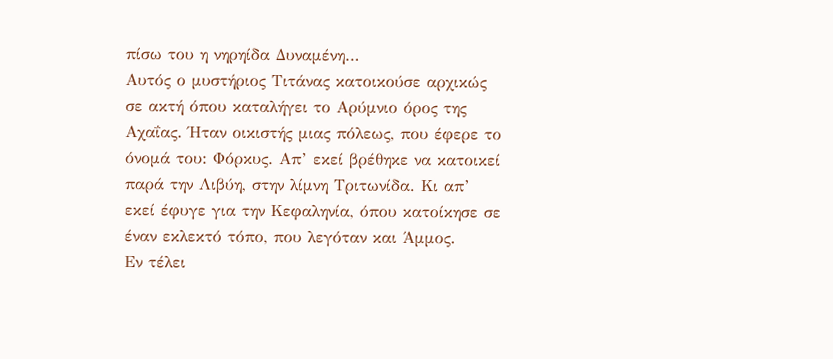πίσω του η νηρηίδα Δυναμένη…
Αυτός ο μυστήριος Τιτάνας κατοικούσε αρχικώς σε ακτή όπου καταλήγει το Αρύμνιο όρος της Αχαΐας. Ήταν οικιστής μιας πόλεως, που έφερε το όνομά του: Φόρκυς. Απ’ εκεί βρέθηκε να κατοικεί παρά την Λιβύη, στην λίμνη Τριτωνίδα. Κι απ’ εκεί έφυγε για την Κεφαληνία, όπου κατοίκησε σε έναν εκλεκτό τόπο, που λεγόταν και Άμμος.
Εν τέλει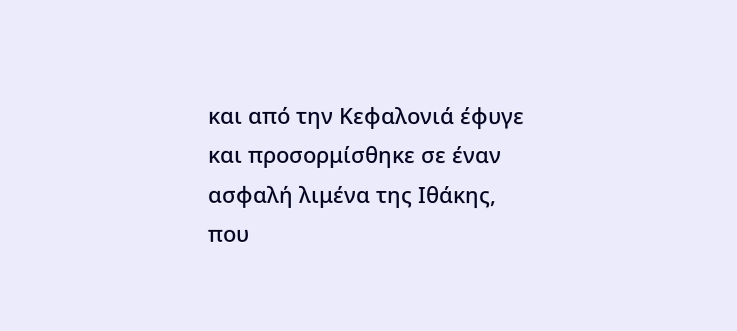και από την Κεφαλονιά έφυγε και προσορμίσθηκε σε έναν ασφαλή λιμένα της Ιθάκης, που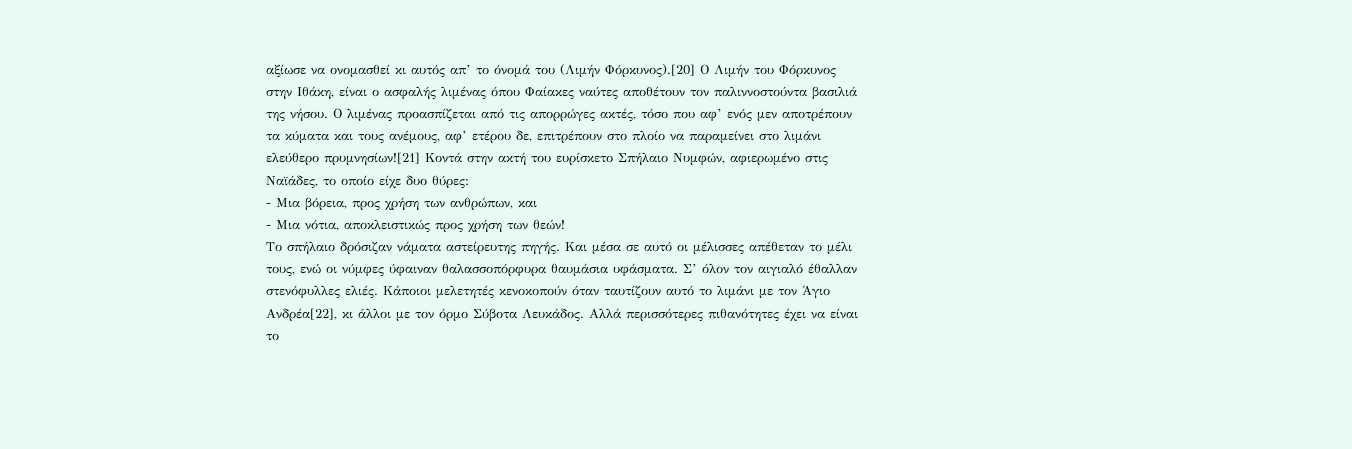αξίωσε να ονομασθεί κι αυτός απ’ το όνομά του (Λιμήν Φόρκυνος).[20] Ο Λιμήν του Φόρκυνος στην Ιθάκη, είναι ο ασφαλής λιμένας όπου Φαίακες ναύτες αποθέτουν τον παλιννοστούντα βασιλιά της νήσου. Ο λιμένας προασπίζεται από τις απορρώγες ακτές, τόσο που αφ’ ενός μεν αποτρέπουν τα κύματα και τους ανέμους, αφ’ ετέρου δε, επιτρέπουν στο πλοίο να παραμείνει στο λιμάνι ελεύθερο πρυμνησίων![21] Κοντά στην ακτή του ευρίσκετο Σπήλαιο Νυμφών, αφιερωμένο στις Ναϊάδες, το οποίο είχε δυο θύρες:
- Μια βόρεια, προς χρήση των ανθρώπων, και
- Μια νότια, αποκλειστικώς προς χρήση των θεών!
Το σπήλαιο δρόσιζαν νάματα αστείρευτης πηγής. Και μέσα σε αυτό οι μέλισσες απέθεταν το μέλι τους, ενώ οι νύμφες ύφαιναν θαλασσοπόρφυρα θαυμάσια υφάσματα. Σ’ όλον τον αιγιαλό έθαλλαν στενόφυλλες ελιές. Κάποιοι μελετητές κενοκοπούν όταν ταυτίζουν αυτό το λιμάνι με τον Άγιο Ανδρέα[22], κι άλλοι με τον όρμο Σύβοτα Λευκάδος. Αλλά περισσότερες πιθανότητες έχει να είναι το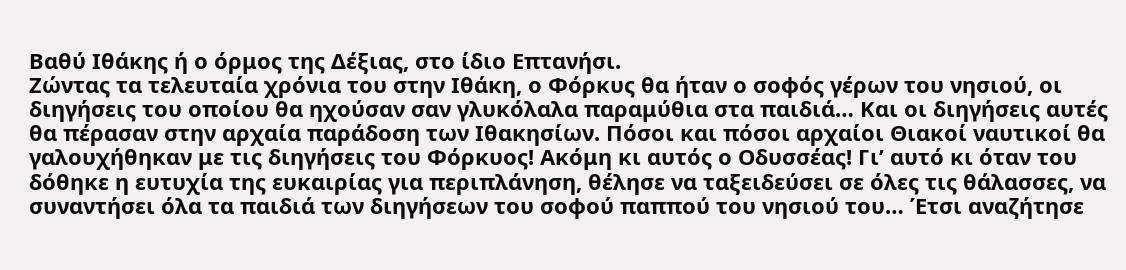Βαθύ Ιθάκης ή ο όρμος της Δέξιας, στο ίδιο Επτανήσι.
Ζώντας τα τελευταία χρόνια του στην Ιθάκη, ο Φόρκυς θα ήταν ο σοφός γέρων του νησιού, οι διηγήσεις του οποίου θα ηχούσαν σαν γλυκόλαλα παραμύθια στα παιδιά… Και οι διηγήσεις αυτές θα πέρασαν στην αρχαία παράδοση των Ιθακησίων. Πόσοι και πόσοι αρχαίοι Θιακοί ναυτικοί θα γαλουχήθηκαν με τις διηγήσεις του Φόρκυος! Ακόμη κι αυτός ο Οδυσσέας! Γι’ αυτό κι όταν του δόθηκε η ευτυχία της ευκαιρίας για περιπλάνηση, θέλησε να ταξειδεύσει σε όλες τις θάλασσες, να συναντήσει όλα τα παιδιά των διηγήσεων του σοφού παππού του νησιού του… Έτσι αναζήτησε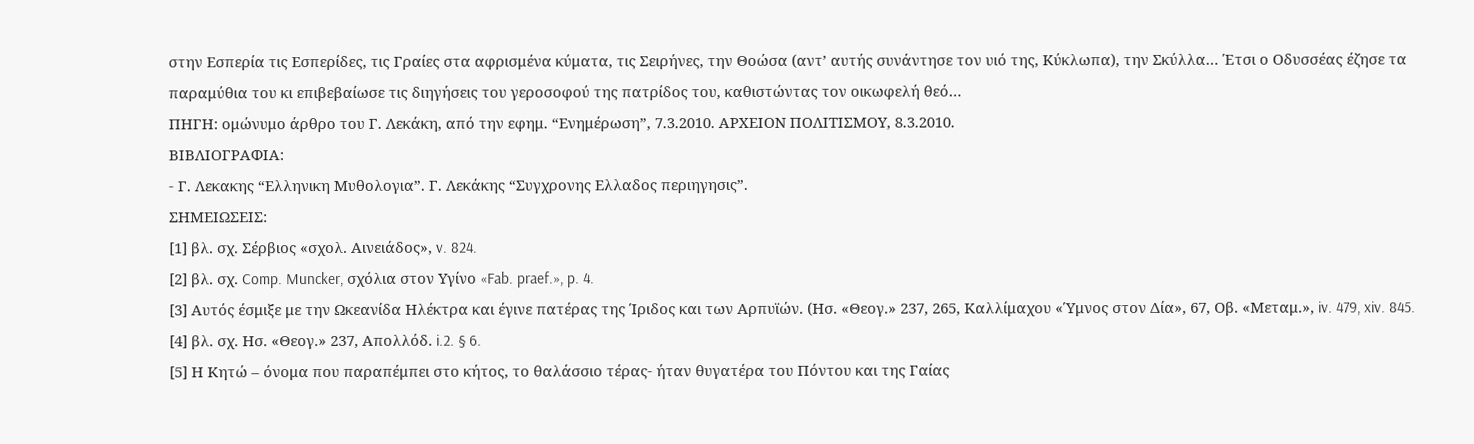στην Εσπερία τις Εσπερίδες, τις Γραίες στα αφρισμένα κύματα, τις Σειρήνες, την Θοώσα (αντ’ αυτής συνάντησε τον υιό της, Κύκλωπα), την Σκύλλα… Έτσι ο Οδυσσέας έζησε τα παραμύθια του κι επιβεβαίωσε τις διηγήσεις του γεροσοφού της πατρίδος του, καθιστώντας τον οικωφελή θεό…
ΠΗΓΗ: ομώνυμο άρθρο του Γ. Λεκάκη, από την εφημ. “Ενημέρωση”, 7.3.2010. ΑΡΧΕΙΟΝ ΠΟΛΙΤΙΣΜΟΥ, 8.3.2010.
ΒΙΒΛΙΟΓΡΑΦΙΑ:
- Γ. Λεκακης “Ελληνικη Μυθολογια”. Γ. Λεκάκης “Συγχρονης Ελλαδος περιηγησις”.
ΣΗΜΕΙΩΣΕΙΣ:
[1] βλ. σχ. Σέρβιος «σχολ. Αινειάδος», v. 824.
[2] βλ. σχ. Comp. Muncker, σχόλια στον Υγίνο «Fab. praef.», p. 4.
[3] Αυτός έσμιξε με την Ωκεανίδα Ηλέκτρα και έγινε πατέρας της Ίριδος και των Αρπυϊών. (Ησ. «Θεογ.» 237, 265, Καλλίμαχου «Ύμνος στον Δία», 67, Οβ. «Μεταμ.», iv. 479, xiv. 845.
[4] βλ. σχ. Ησ. «Θεογ.» 237, Απολλόδ. i.2. § 6.
[5] Η Κητώ – όνομα που παραπέμπει στο κήτος, το θαλάσσιο τέρας- ήταν θυγατέρα του Πόντου και της Γαίας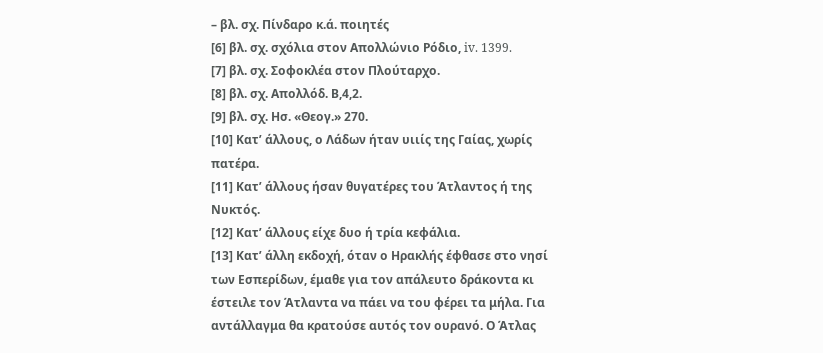– βλ. σχ. Πίνδαρο κ.ά. ποιητές
[6] βλ. σχ. σχόλια στον Απολλώνιο Ρόδιο, iv. 1399.
[7] βλ. σχ. Σοφοκλέα στον Πλούταρχο.
[8] βλ. σχ. Απολλόδ. Β,4,2.
[9] βλ. σχ. Ησ. «Θεογ.» 270.
[10] Κατ’ άλλους, ο Λάδων ήταν υιιίς της Γαίας, χωρίς πατέρα.
[11] Κατ’ άλλους ήσαν θυγατέρες του Άτλαντος ή της Νυκτός.
[12] Κατ’ άλλους είχε δυο ή τρία κεφάλια.
[13] Κατ’ άλλη εκδοχή, όταν ο Ηρακλής έφθασε στο νησί των Εσπερίδων, έμαθε για τον απάλευτο δράκοντα κι έστειλε τον Άτλαντα να πάει να του φέρει τα μήλα. Για αντάλλαγμα θα κρατούσε αυτός τον ουρανό. Ο Άτλας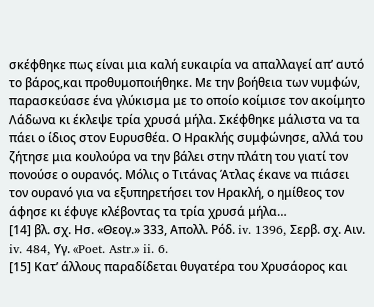σκέφθηκε πως είναι μια καλή ευκαιρία να απαλλαγεί απ’ αυτό το βάρος,και προθυμοποιήθηκε. Με την βοήθεια των νυμφών, παρασκεύασε ένα γλύκισμα με το οποίο κοίμισε τον ακοίμητο Λάδωνα κι έκλεψε τρία χρυσά μήλα. Σκέφθηκε μάλιστα να τα πάει ο ίδιος στον Ευρυσθέα. Ο Ηρακλής συμφώνησε, αλλά του ζήτησε μια κουλούρα να την βάλει στην πλάτη του γιατί τον πονούσε ο ουρανός. Μόλις ο Τιτάνας Άτλας έκανε να πιάσει τον ουρανό για να εξυπηρετήσει τον Ηρακλή, ο ημίθεος τον άφησε κι έφυγε κλέβοντας τα τρία χρυσά μήλα…
[14] βλ. σχ. Ησ. «Θεογ.» 333, Απολλ. Ρόδ. iv. 1396, Σερβ. σχ. Αιν. iv. 484, Υγ. «Poet. Astr.» ii. 6.
[15] Κατ’ άλλους παραδίδεται θυγατέρα του Χρυσάορος και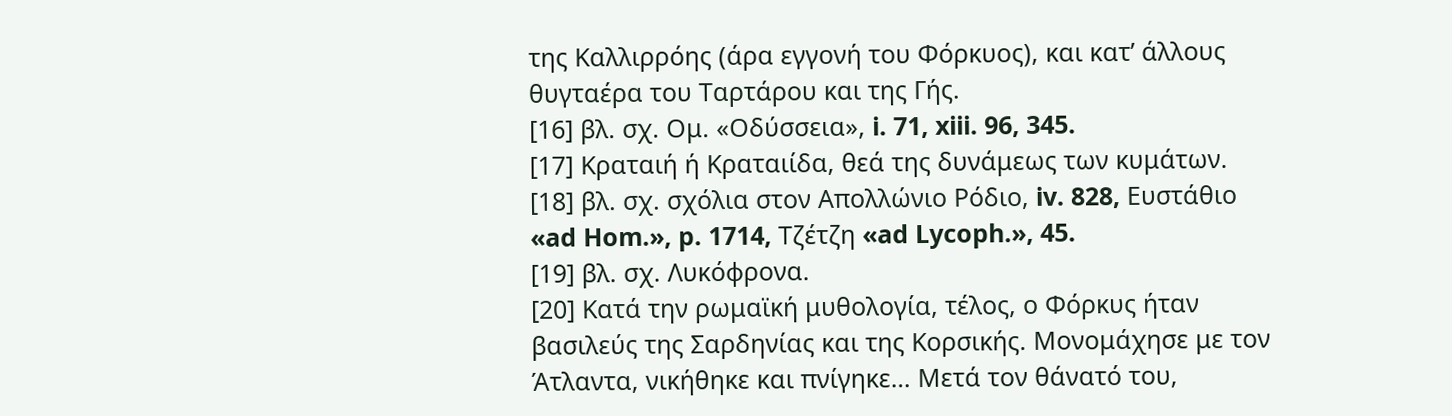της Καλλιρρόης (άρα εγγονή του Φόρκυος), και κατ’ άλλους θυγταέρα του Ταρτάρου και της Γής.
[16] βλ. σχ. Ομ. «Οδύσσεια», i. 71, xiii. 96, 345.
[17] Κραταιή ή Κραταιίδα, θεά της δυνάμεως των κυμάτων.
[18] βλ. σχ. σχόλια στον Απολλώνιο Ρόδιο, iv. 828, Ευστάθιο «ad Hom.», p. 1714, Τζέτζη «ad Lycoph.», 45.
[19] βλ. σχ. Λυκόφρονα.
[20] Κατά την ρωμαϊκή μυθολογία, τέλος, ο Φόρκυς ήταν βασιλεύς της Σαρδηνίας και της Κορσικής. Μονομάχησε με τον Άτλαντα, νικήθηκε και πνίγηκε… Μετά τον θάνατό του,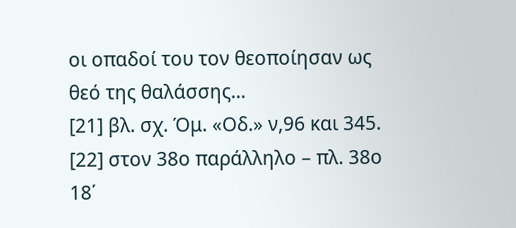οι οπαδοί του τον θεοποίησαν ως θεό της θαλάσσης…
[21] βλ. σχ. Όμ. «Οδ.» ν,96 και 345.
[22] στον 38ο παράλληλο – πλ. 38ο 18΄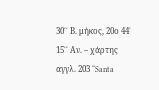30΄΄ Β. μήκος, 20ο 44΄ 15΄΄ Αν. – χάρτης αγγλ. 203 “Santa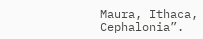Maura, Ithaca, Cephalonia”.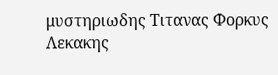μυστηριωδης Τιτανας Φορκυς Λεκακης